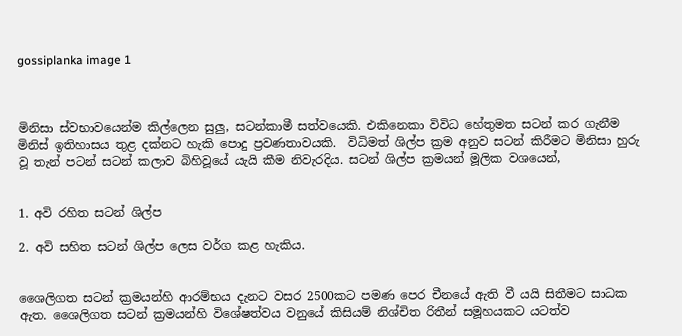gossiplanka image 1



මිනිසා ස්වභාවයෙන්ම කිල්ලෙන සුලු, සටන්කාමී සත්වයෙකි. එකිනෙකා විවිධ හේතුමත සටන් කර ගැනීම මිනිස් ඉතිහාසය තුළ දක්නට හැකි පොදු ප්‍රවණතාවයකි.  විධිමත් ශිල්ප ක්‍රම අනුව සටන් කිරීමට මිනිසා හුරු වූ තැන් පටන් සටන් කලාව බිහිවූයේ යැයි කීම නිවැරදිය. සටන් ශිල්ප ක්‍රමයන් මූලික වශයෙන්,


1. අවි රහිත සටන් ශිල්ප

2. අවි සහිත සටන් ශිල්ප ලෙස වර්ග කළ හැකිය.


ශෛලිගත සටන් ක්‍රමයන්හි ආරම්භය දැනට වසර 2500කට පමණ පෙර චීනයේ ඇති වී යයි සිතීමට සාධක ඇත. ශෛලිගත සටන් ක්‍රමයන්හි විශේෂත්වය වනුයේ කිසියම් නිශ්චිත රිතීන් සමූහයකට යටත්ව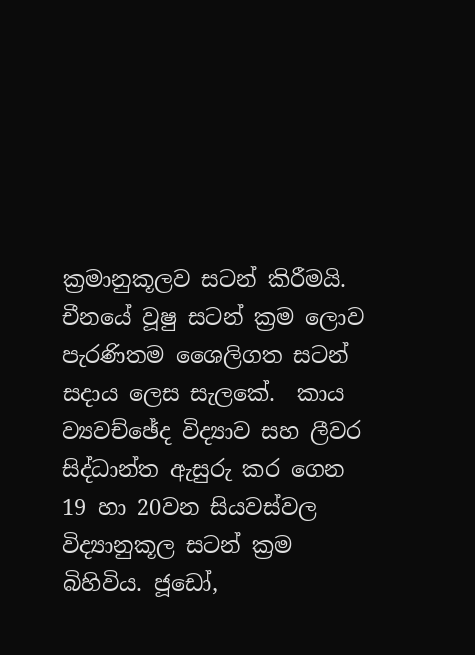ක්‍රමානුකූලව සටන් කිරීමයි. චීනයේ වූෂු සටන් ක්‍රම ලොව පැරණිතම ශෛලිගත සටන් සදාය ලෙස සැලකේ.  කාය ව්‍යවච්ඡේද විද්‍යාව සහ ලීවර සිද්ධාන්ත ඇසුරු කර ගෙන 19 හා 20වන සියවස්වල විද්‍යානුකූල සටන් ක්‍රම බිහිවිය. ජූඩෝ,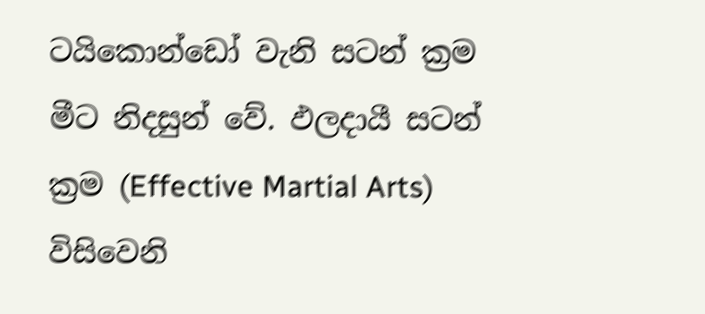ටයිකොන්ඩෝ වැනි සටන් ක්‍රම මීට නිදසුන් වේ. ඵලදායී සටන් ක්‍රම (Effective Martial Arts) විසිවෙනි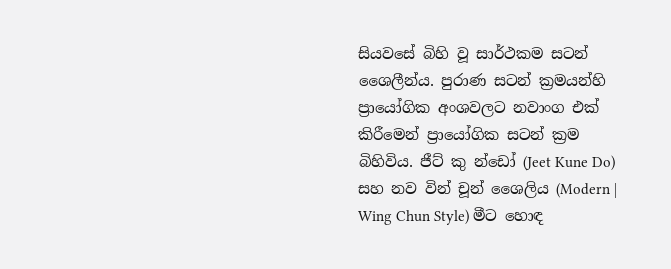සියවසේ බිහි වූ සාර්ථකම සටන් ශෛලීන්ය. පුරාණ සටන් ක්‍රමයන්හි ප්‍රායෝගික අංශවලට නවාංග එක් කිරීමෙන් ප්‍රායෝගික සටන් ක්‍රම බිහිවිය. ජීට් කු න්ඩෝ (Jeet Kune Do) සහ නව වින් චූන් ශෛලිය (Modern | Wing Chun Style) මීට හොඳ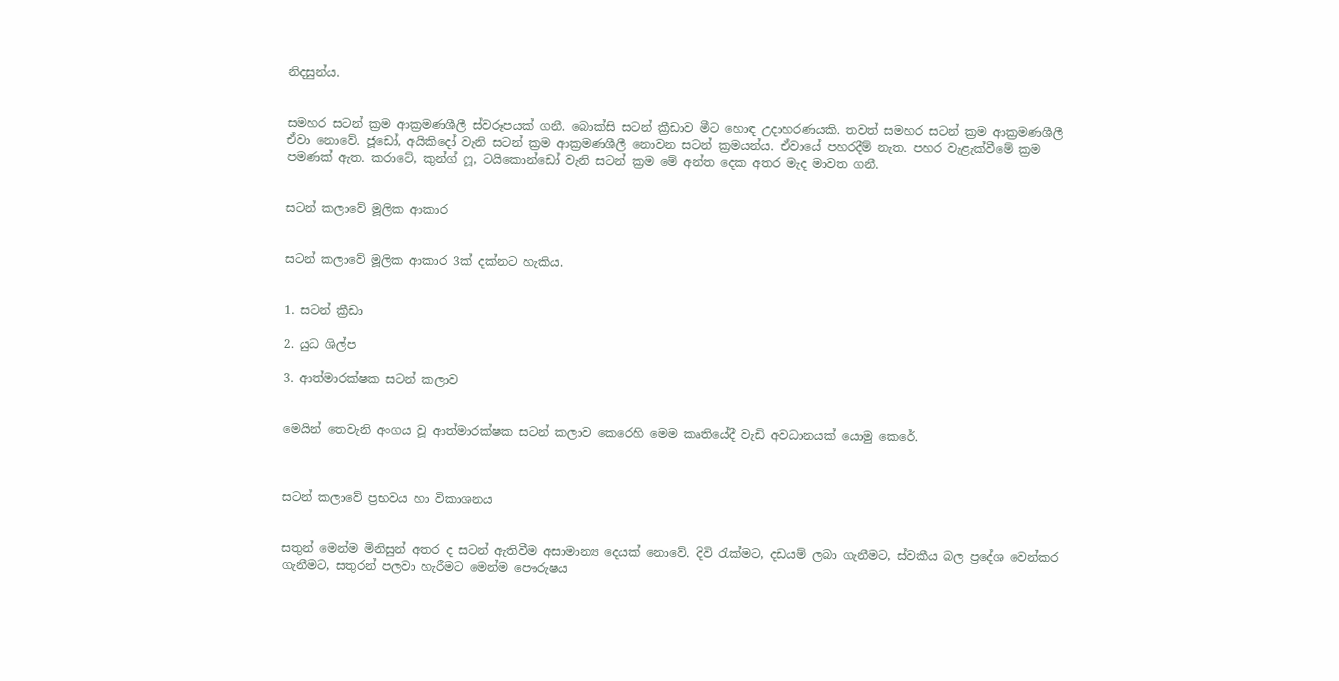නිදසුන්ය.


සමහර සටන් ක්‍රම ආක්‍රමණශීලී ස්වරූපයක් ගනී. බොක්සි සටන් ක්‍රීඩාව මීට හොඳ උදාහරණයකි. තවත් සමහර සටන් ක්‍රම ආක්‍රමණශීලී ඒවා නොවේ. ජූඩෝ, අයිකිදෝ වැනි සටන් ක්‍රම ආක්‍රමණශීලී නොවන සටන් ක්‍රමයන්ය. ඒවායේ පහරදීම් නැත. පහර වැළැක්වීමේ ක්‍රම පමණක් ඇත. කරාටේ, කුන්ග් ෆූ, ටයිකොන්ඩෝ වැනි සටන් ක්‍රම මේ අන්ත දෙක අතර මැද මාවත ගනී.


සටන් කලාවේ මූලික ආකාර


සටන් කලාවේ මූලික ආකාර 3ක් දක්නට හැකිය.


1. සටන් ක්‍රීඩා

2. යුධ ශිල්ප

3. ආත්මාරක්ෂක සටන් කලාව


මෙයින් තෙවැනි අංගය වූ ආත්මාරක්ෂක සටන් කලාව කෙරෙහි මෙම කෘතියේදී වැඩි අවධානයක් යොමු කෙරේ.



සටන් කලාවේ ප්‍රභවය හා විකාශනය


සතුන් මෙන්ම මිනිසුන් අතර ද සටන් ඇතිවීම අසාමාන්‍ය දෙයක් නොවේ. දිවි රැක්මට, දඩයම් ලබා ගැනීමට, ස්වකීය බල ප්‍රදේශ වෙන්කර ගැනීමට, සතුරන් පලවා හැරීමට මෙන්ම පෞරුෂය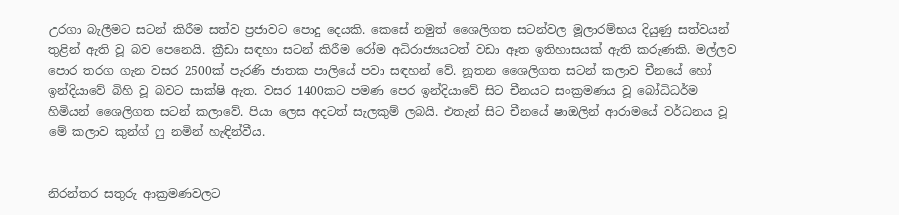උරගා බැලීමට සටන් කිරීම සත්ව ප්‍රජාවට පොදු දෙයකි. කෙසේ නමුත් ශෛලිගත සටන්වල මූලාරම්භය දියුණු සත්වයන් තුළින් ඇති වූ බව පෙනෙයි. ක්‍රීඩා සඳහා සටන් කිරීම රෝම අධිරාජ්‍යයටත් වඩා ඈත ඉතිහාසයක් ඇති කරුණකි. මල්ලව පොර තරග ගැන වසර 2500ක් පැරණි ජාතක පාලියේ පවා සඳහන් වේ. නූතන ශෛලිගත සටන් කලාව චීනයේ හෝ ඉන්දියාවේ බිහි වූ බවට සාක්ෂි ඇත. වසර 1400කට පමණ පෙර ඉන්දියාවේ සිට චීනයට සංක්‍රමණය වූ බෝධිධර්ම හිමියන් ශෛලිගත සටන් කලාවේ. පියා ලෙස අදටත් සැලකුම් ලබයි. එතැන් සිට චීනයේ ෂාඔලින් ආරාමයේ වර්ධනය වූ මේ කලාව කුන්ග් ෆු නමින් හැඳින්වීය.


නිරන්තර සතුරු ආක්‍රමණවලට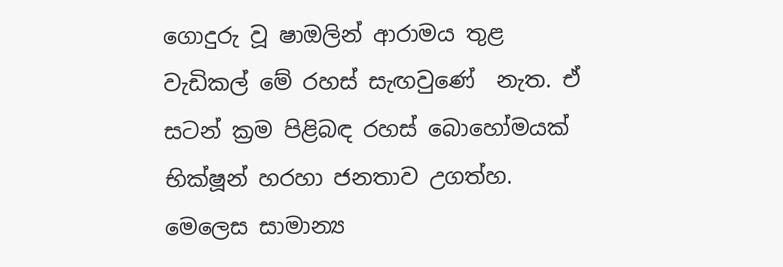ගොදුරු වූ ෂාඔලින් ආරාමය තුළ වැඩිකල් මේ රහස් සැඟවුණේ  නැත. ඒ සටන් ක්‍රම පිළිබඳ රහස් බොහෝමයක් භික්ෂූන් හරහා ජනතාව උගත්හ. මෙලෙස සාමාන්‍ය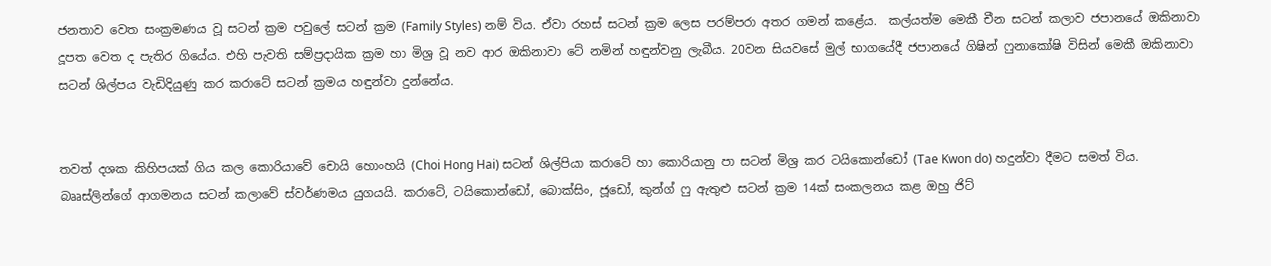ජනතාව වෙත සංක්‍රමණය වූ සටන් ක්‍රම පවුලේ සටන් ක්‍රම (Family Styles) නම් විය. ඒවා රහස් සටන් ක්‍රම ලෙස පරම්පරා අතර ගමන් කළේය.  කල්යත්ම මෙකී චීන සටන් කලාව ජපානයේ ඔකිනාවා දූපත වෙත ද පැතිර ගියේය. එහි පැවති සම්ප්‍රදායික ක්‍රම හා මිශ්‍ර වූ නව ආර ඔකිනාවා ටේ නමින් හඳුන්වනු ලැබීය. 20වන සියවසේ මුල් භාගයේදී ජපානයේ ගිෂින් ෆුනාකෝෂි විසින් මෙකී ඔකිනාවා සටන් ශිල්පය වැඩිදියුණු කර කරාටේ සටන් ක්‍රමය හඳුන්වා දුන්නේය.


තවත් දශක කිහිපයක් ගිය කල කොරියාවේ චොයි හොංහයි (Choi Hong Hai) සටන් ශිල්පියා කරාටේ හා කොරියානු පා සටන් මිශ්‍ර කර ටයිකොන්ඩෝ (Tae Kwon do) හදුන්වා දීමට සමත් විය.  බෲස්ලින්ගේ ආගමනය සටන් කලාවේ ස්වර්ණමය යුගයයි. කරාටේ, ටයිකොන්ඩෝ, බොක්සිං, ජූඩෝ, කුන්ග් ෆු ඇතුළු සටන් ක්‍රම 14ක් සංකලනය කළ ඔහු ජිට්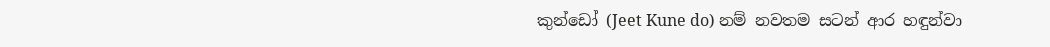කුන්ඩෝ (Jeet Kune do) නම් නවතම සටන් ආර හඳුන්වා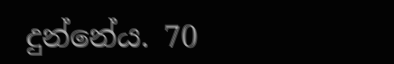දුන්නේය. 70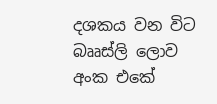දශකය වන විට බෲස්ලි ලොව අංක එකේ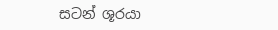සටන් ශූරයා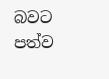බවට පත්ව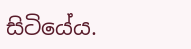සිටියේය.